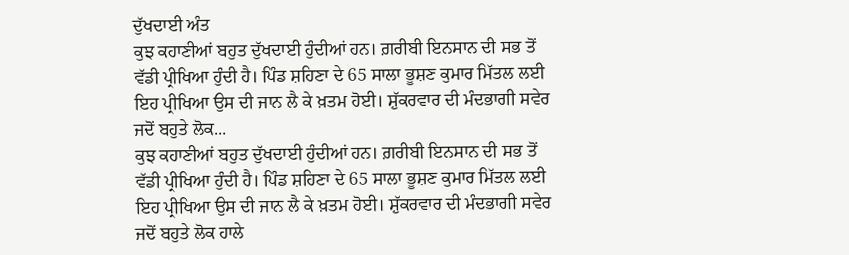ਦੁੱਖਦਾਈ ਅੰਤ
ਕੁਝ ਕਹਾਣੀਆਂ ਬਹੁਤ ਦੁੱਖਦਾਈ ਹੁੰਦੀਆਂ ਹਨ। ਗ਼ਰੀਬੀ ਇਨਸਾਨ ਦੀ ਸਭ ਤੋਂ ਵੱਡੀ ਪ੍ਰੀਖਿਆ ਹੁੰਦੀ ਹੈ। ਪਿੰਡ ਸ਼ਹਿਣਾ ਦੇ 65 ਸਾਲਾ ਭੂਸ਼ਣ ਕੁਮਾਰ ਮਿੱਤਲ ਲਈ ਇਹ ਪ੍ਰੀਖਿਆ ਉਸ ਦੀ ਜਾਨ ਲੈ ਕੇ ਖ਼ਤਮ ਹੋਈ। ਸ਼ੁੱਕਰਵਾਰ ਦੀ ਮੰਦਭਾਗੀ ਸਵੇਰ ਜਦੋਂ ਬਹੁਤੇ ਲੋਕ...
ਕੁਝ ਕਹਾਣੀਆਂ ਬਹੁਤ ਦੁੱਖਦਾਈ ਹੁੰਦੀਆਂ ਹਨ। ਗ਼ਰੀਬੀ ਇਨਸਾਨ ਦੀ ਸਭ ਤੋਂ ਵੱਡੀ ਪ੍ਰੀਖਿਆ ਹੁੰਦੀ ਹੈ। ਪਿੰਡ ਸ਼ਹਿਣਾ ਦੇ 65 ਸਾਲਾ ਭੂਸ਼ਣ ਕੁਮਾਰ ਮਿੱਤਲ ਲਈ ਇਹ ਪ੍ਰੀਖਿਆ ਉਸ ਦੀ ਜਾਨ ਲੈ ਕੇ ਖ਼ਤਮ ਹੋਈ। ਸ਼ੁੱਕਰਵਾਰ ਦੀ ਮੰਦਭਾਗੀ ਸਵੇਰ ਜਦੋਂ ਬਹੁਤੇ ਲੋਕ ਹਾਲੇ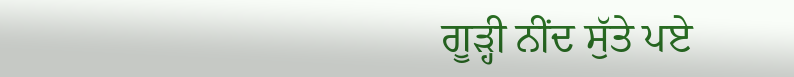ਗੂੜ੍ਹੀ ਨੀਂਦ ਸੁੱਤੇ ਪਏ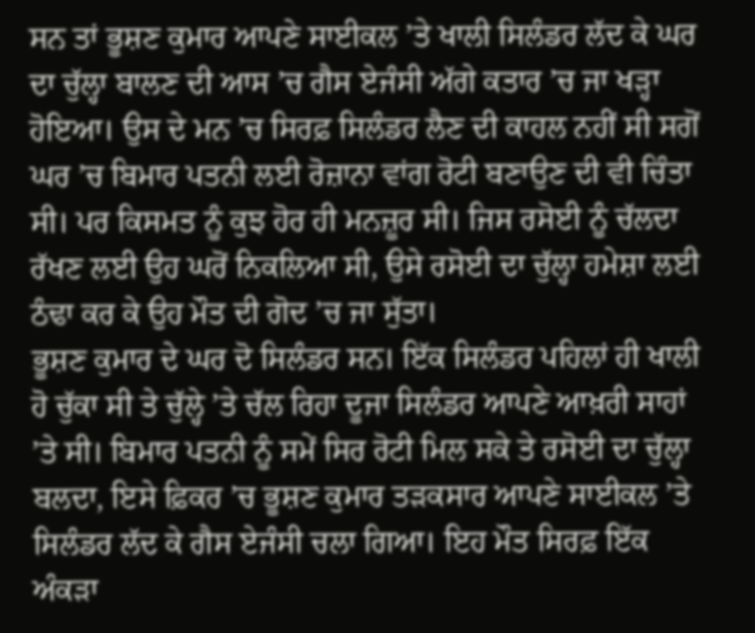ਸਨ ਤਾਂ ਭੂਸ਼ਣ ਕੁਮਾਰ ਆਪਣੇ ਸਾਈਕਲ ’ਤੇ ਖਾਲੀ ਸਿਲੰਡਰ ਲੱਦ ਕੇ ਘਰ ਦਾ ਚੁੱਲ੍ਹਾ ਬਾਲਣ ਦੀ ਆਸ ’ਚ ਗੈਸ ਏਜੰਸੀ ਅੱਗੇ ਕਤਾਰ ’ਚ ਜਾ ਖੜ੍ਹਾ ਹੋਇਆ। ਉਸ ਦੇ ਮਨ ’ਚ ਸਿਰਫ਼ ਸਿਲੰਡਰ ਲੈਣ ਦੀ ਕਾਹਲ ਨਹੀਂ ਸੀ ਸਗੋਂ ਘਰ ’ਚ ਬਿਮਾਰ ਪਤਨੀ ਲਈ ਰੋਜ਼ਾਨਾ ਵਾਂਗ ਰੋਟੀ ਬਣਾਉਣ ਦੀ ਵੀ ਚਿੰਤਾ ਸੀ। ਪਰ ਕਿਸਮਤ ਨੂੰ ਕੁਝ ਹੋਰ ਹੀ ਮਨਜ਼ੂਰ ਸੀ। ਜਿਸ ਰਸੋਈ ਨੂੰ ਚੱਲਦਾ ਰੱਖਣ ਲਈ ਉਹ ਘਰੋਂ ਨਿਕਲਿਆ ਸੀ, ਉਸੇ ਰਸੋਈ ਦਾ ਚੁੱਲ੍ਹਾ ਹਮੇਸ਼ਾ ਲਈ ਠੰਢਾ ਕਰ ਕੇ ਉਹ ਮੌਤ ਦੀ ਗੋਦ ’ਚ ਜਾ ਸੁੱਤਾ।
ਭੂਸ਼ਣ ਕੁਮਾਰ ਦੇ ਘਰ ਦੋ ਸਿਲੰਡਰ ਸਨ। ਇੱਕ ਸਿਲੰਡਰ ਪਹਿਲਾਂ ਹੀ ਖਾਲੀ ਹੋ ਚੁੱਕਾ ਸੀ ਤੇ ਚੁੱਲ੍ਹੇ ’ਤੇ ਚੱਲ ਰਿਹਾ ਦੂਜਾ ਸਿਲੰਡਰ ਆਪਣੇ ਆਖ਼ਰੀ ਸਾਹਾਂ ’ਤੇ ਸੀ। ਬਿਮਾਰ ਪਤਨੀ ਨੂੰ ਸਮੇਂ ਸਿਰ ਰੋਟੀ ਮਿਲ ਸਕੇ ਤੇ ਰਸੋਈ ਦਾ ਚੁੱਲ੍ਹਾ ਬਲਦਾ, ਇਸੇ ਫ਼ਿਕਰ ’ਚ ਭੂਸ਼ਣ ਕੁਮਾਰ ਤੜਕਸਾਰ ਆਪਣੇ ਸਾਈਕਲ ’ਤੇ ਸਿਲੰਡਰ ਲੱਦ ਕੇ ਗੈਸ ਏਜੰਸੀ ਚਲਾ ਗਿਆ। ਇਹ ਮੌਤ ਸਿਰਫ਼ ਇੱਕ ਅੰਕੜਾ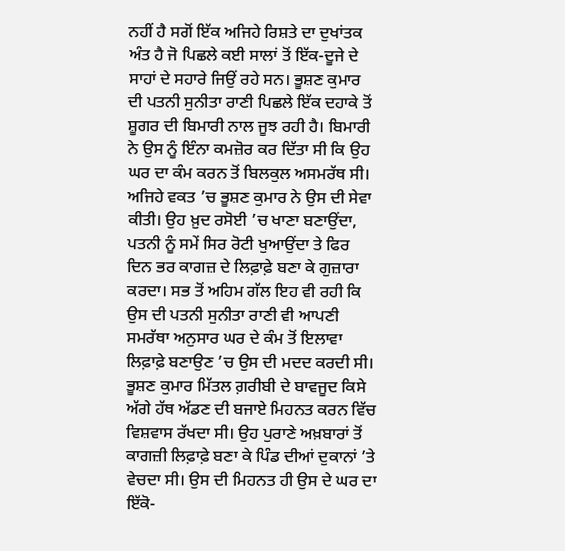ਨਹੀਂ ਹੈ ਸਗੋਂ ਇੱਕ ਅਜਿਹੇ ਰਿਸ਼ਤੇ ਦਾ ਦੁਖਾਂਤਕ ਅੰਤ ਹੈ ਜੋ ਪਿਛਲੇ ਕਈ ਸਾਲਾਂ ਤੋਂ ਇੱਕ-ਦੂਜੇ ਦੇ ਸਾਹਾਂ ਦੇ ਸਹਾਰੇ ਜਿਉਂ ਰਹੇ ਸਨ। ਭੂਸ਼ਣ ਕੁਮਾਰ ਦੀ ਪਤਨੀ ਸੁਨੀਤਾ ਰਾਣੀ ਪਿਛਲੇ ਇੱਕ ਦਹਾਕੇ ਤੋਂ ਸ਼ੂਗਰ ਦੀ ਬਿਮਾਰੀ ਨਾਲ ਜੂਝ ਰਹੀ ਹੈ। ਬਿਮਾਰੀ ਨੇ ਉਸ ਨੂੰ ਇੰਨਾ ਕਮਜ਼ੋਰ ਕਰ ਦਿੱਤਾ ਸੀ ਕਿ ਉਹ ਘਰ ਦਾ ਕੰਮ ਕਰਨ ਤੋਂ ਬਿਲਕੁਲ ਅਸਮਰੱਥ ਸੀ। ਅਜਿਹੇ ਵਕਤ ’ਚ ਭੂਸ਼ਣ ਕੁਮਾਰ ਨੇ ਉਸ ਦੀ ਸੇਵਾ ਕੀਤੀ। ਉਹ ਖ਼ੁਦ ਰਸੋਈ ’ਚ ਖਾਣਾ ਬਣਾਉਂਦਾ, ਪਤਨੀ ਨੂੰ ਸਮੇਂ ਸਿਰ ਰੋਟੀ ਖੁਆਉਂਦਾ ਤੇ ਫਿਰ ਦਿਨ ਭਰ ਕਾਗਜ਼ ਦੇ ਲਿਫ਼ਾਫ਼ੇ ਬਣਾ ਕੇ ਗੁਜ਼ਾਰਾ ਕਰਦਾ। ਸਭ ਤੋਂ ਅਹਿਮ ਗੱਲ ਇਹ ਵੀ ਰਹੀ ਕਿ ਉਸ ਦੀ ਪਤਨੀ ਸੁਨੀਤਾ ਰਾਣੀ ਵੀ ਆਪਣੀ ਸਮਰੱਥਾ ਅਨੁਸਾਰ ਘਰ ਦੇ ਕੰਮ ਤੋਂ ਇਲਾਵਾ ਲਿਫ਼ਾਫ਼ੇ ਬਣਾਉਣ ’ਚ ਉਸ ਦੀ ਮਦਦ ਕਰਦੀ ਸੀ।
ਭੂਸ਼ਣ ਕੁਮਾਰ ਮਿੱਤਲ ਗ਼ਰੀਬੀ ਦੇ ਬਾਵਜੂਦ ਕਿਸੇ ਅੱਗੇ ਹੱਥ ਅੱਡਣ ਦੀ ਬਜਾਏ ਮਿਹਨਤ ਕਰਨ ਵਿੱਚ ਵਿਸ਼ਵਾਸ ਰੱਖਦਾ ਸੀ। ਉਹ ਪੁਰਾਣੇ ਅਖ਼ਬਾਰਾਂ ਤੋਂ ਕਾਗਜ਼ੀ ਲਿਫ਼ਾਫ਼ੇ ਬਣਾ ਕੇ ਪਿੰਡ ਦੀਆਂ ਦੁਕਾਨਾਂ ’ਤੇ ਵੇਚਦਾ ਸੀ। ਉਸ ਦੀ ਮਿਹਨਤ ਹੀ ਉਸ ਦੇ ਘਰ ਦਾ ਇੱਕੋ-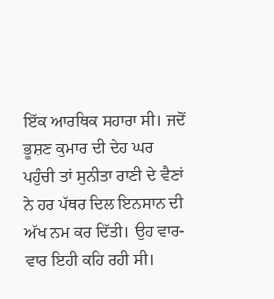ਇੱਕ ਆਰਥਿਕ ਸਹਾਰਾ ਸੀ। ਜਦੋਂ ਭੂਸ਼ਣ ਕੁਮਾਰ ਦੀ ਦੇਹ ਘਰ ਪਹੁੰਚੀ ਤਾਂ ਸੁਨੀਤਾ ਰਾਣੀ ਦੇ ਵੈਣਾਂ ਨੇ ਹਰ ਪੱਥਰ ਦਿਲ ਇਨਸਾਨ ਦੀ ਅੱਖ ਨਮ ਕਰ ਦਿੱਤੀ। ਉਹ ਵਾਰ-ਵਾਰ ਇਹੀ ਕਹਿ ਰਹੀ ਸੀ।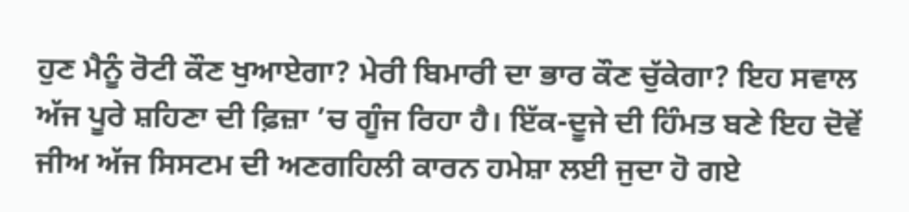ਹੁਣ ਮੈਨੂੰ ਰੋਟੀ ਕੌਣ ਖੁਆਏਗਾ? ਮੇਰੀ ਬਿਮਾਰੀ ਦਾ ਭਾਰ ਕੌਣ ਚੁੱਕੇਗਾ? ਇਹ ਸਵਾਲ ਅੱਜ ਪੂਰੇ ਸ਼ਹਿਣਾ ਦੀ ਫ਼ਿਜ਼ਾ ’ਚ ਗੂੰਜ ਰਿਹਾ ਹੈ। ਇੱਕ-ਦੂਜੇ ਦੀ ਹਿੰਮਤ ਬਣੇ ਇਹ ਦੋਵੇਂ ਜੀਅ ਅੱਜ ਸਿਸਟਮ ਦੀ ਅਣਗਹਿਲੀ ਕਾਰਨ ਹਮੇਸ਼ਾ ਲਈ ਜੁਦਾ ਹੋ ਗਏ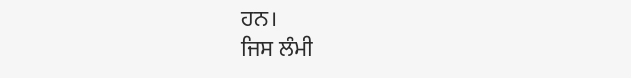ਹਨ।
ਜਿਸ ਲੰਮੀ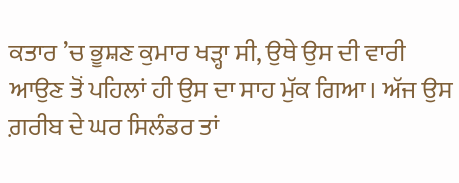ਕਤਾਰ ’ਚ ਭੂਸ਼ਣ ਕੁਮਾਰ ਖੜ੍ਹਾ ਸੀ, ਉਥੇ ਉਸ ਦੀ ਵਾਰੀ ਆਉਣ ਤੋਂ ਪਹਿਲਾਂ ਹੀ ਉਸ ਦਾ ਸਾਹ ਮੁੱਕ ਗਿਆ। ਅੱਜ ਉਸ ਗ਼ਰੀਬ ਦੇ ਘਰ ਸਿਲੰਡਰ ਤਾਂ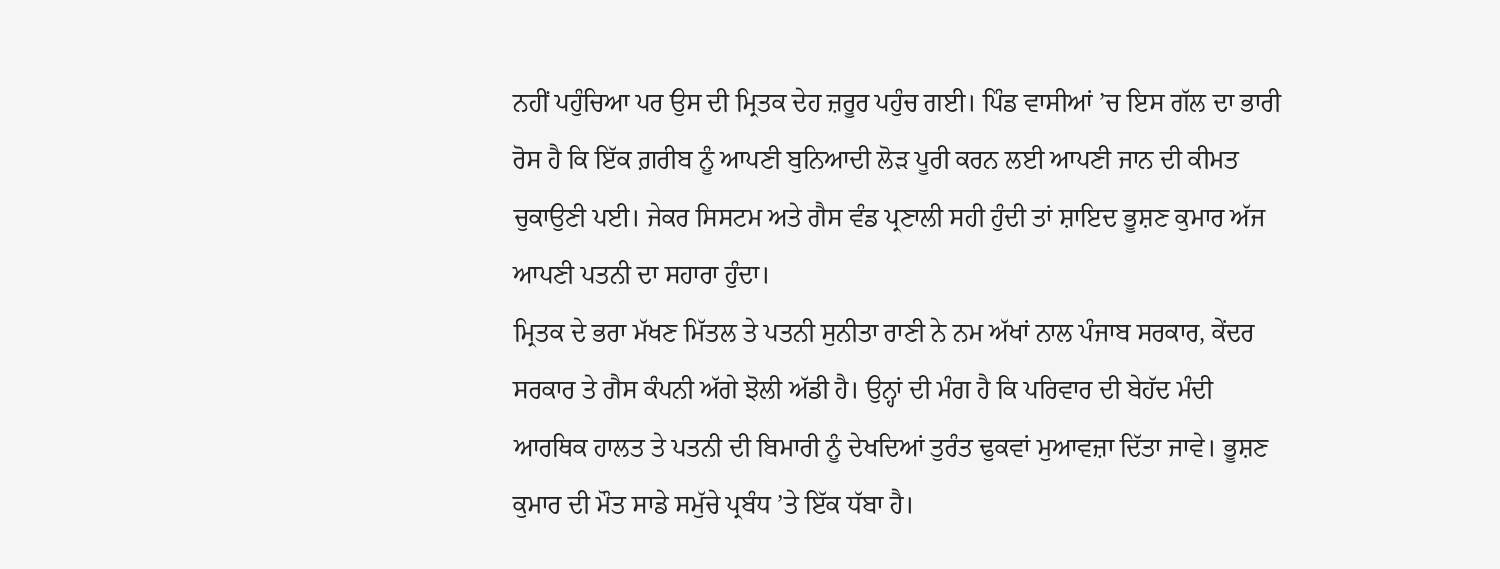ਨਹੀਂ ਪਹੁੰਚਿਆ ਪਰ ਉਸ ਦੀ ਮ੍ਰਿਤਕ ਦੇਹ ਜ਼ਰੂਰ ਪਹੁੰਚ ਗਈ। ਪਿੰਡ ਵਾਸੀਆਂ ’ਚ ਇਸ ਗੱਲ ਦਾ ਭਾਰੀ ਰੋਸ ਹੈ ਕਿ ਇੱਕ ਗ਼ਰੀਬ ਨੂੰ ਆਪਣੀ ਬੁਨਿਆਦੀ ਲੋੜ ਪੂਰੀ ਕਰਨ ਲਈ ਆਪਣੀ ਜਾਨ ਦੀ ਕੀਮਤ ਚੁਕਾਉਣੀ ਪਈ। ਜੇਕਰ ਸਿਸਟਮ ਅਤੇ ਗੈਸ ਵੰਡ ਪ੍ਰਣਾਲੀ ਸਹੀ ਹੁੰਦੀ ਤਾਂ ਸ਼ਾਇਦ ਭੂਸ਼ਣ ਕੁਮਾਰ ਅੱਜ ਆਪਣੀ ਪਤਨੀ ਦਾ ਸਹਾਰਾ ਹੁੰਦਾ।
ਮ੍ਰਿਤਕ ਦੇ ਭਰਾ ਮੱਖਣ ਮਿੱਤਲ ਤੇ ਪਤਨੀ ਸੁਨੀਤਾ ਰਾਣੀ ਨੇ ਨਮ ਅੱਖਾਂ ਨਾਲ ਪੰਜਾਬ ਸਰਕਾਰ, ਕੇਂਦਰ ਸਰਕਾਰ ਤੇ ਗੈਸ ਕੰਪਨੀ ਅੱਗੇ ਝੋਲੀ ਅੱਡੀ ਹੈ। ਉਨ੍ਹਾਂ ਦੀ ਮੰਗ ਹੈ ਕਿ ਪਰਿਵਾਰ ਦੀ ਬੇਹੱਦ ਮੰਦੀ ਆਰਥਿਕ ਹਾਲਤ ਤੇ ਪਤਨੀ ਦੀ ਬਿਮਾਰੀ ਨੂੰ ਦੇਖਦਿਆਂ ਤੁਰੰਤ ਢੁਕਵਾਂ ਮੁਆਵਜ਼ਾ ਦਿੱਤਾ ਜਾਵੇ। ਭੂਸ਼ਣ ਕੁਮਾਰ ਦੀ ਮੌਤ ਸਾਡੇ ਸਮੁੱਚੇ ਪ੍ਰਬੰਧ ’ਤੇ ਇੱਕ ਧੱਬਾ ਹੈ।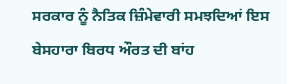ਸਰਕਾਰ ਨੂੰ ਨੈਤਿਕ ਜ਼ਿੰਮੇਵਾਰੀ ਸਮਝਦਿਆਂ ਇਸ ਬੇਸਹਾਰਾ ਬਿਰਧ ਔਰਤ ਦੀ ਬਾਂਹ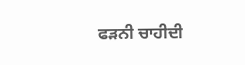ਫੜਨੀ ਚਾਹੀਦੀ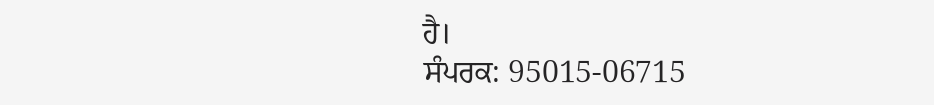ਹੈ।
ਸੰਪਰਕ: 95015-06715